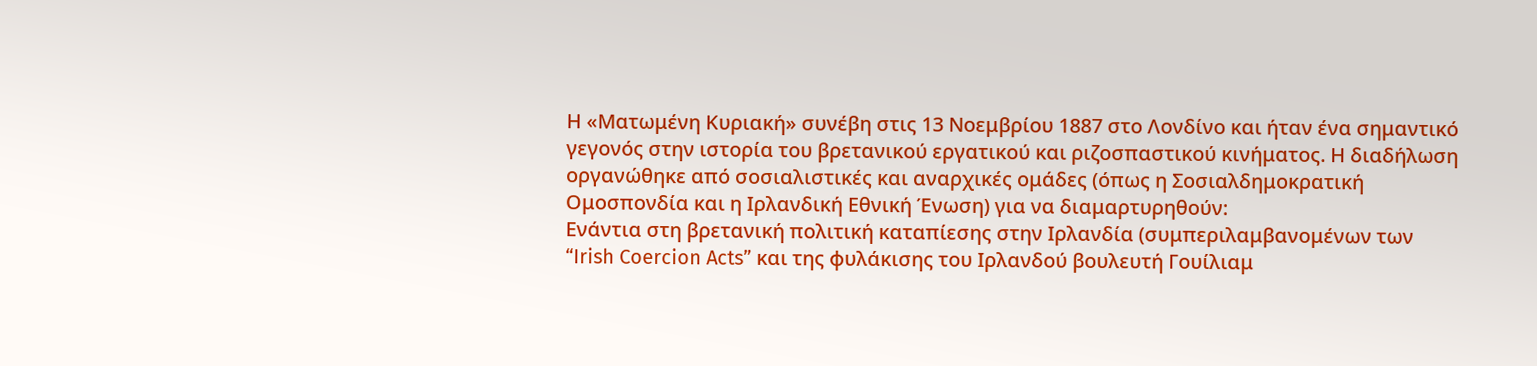Η «Ματωμένη Κυριακή» συνέβη στις 13 Νοεμβρίου 1887 στο Λονδίνο και ήταν ένα σημαντικό γεγονός στην ιστορία του βρετανικού εργατικού και ριζοσπαστικού κινήματος. Η διαδήλωση οργανώθηκε από σοσιαλιστικές και αναρχικές ομάδες (όπως η Σοσιαλδημοκρατική Ομοσπονδία και η Ιρλανδική Εθνική Ένωση) για να διαμαρτυρηθούν:
Ενάντια στη βρετανική πολιτική καταπίεσης στην Ιρλανδία (συμπεριλαμβανομένων των “Irish Coercion Acts” και της φυλάκισης του Ιρλανδού βουλευτή Γουίλιαμ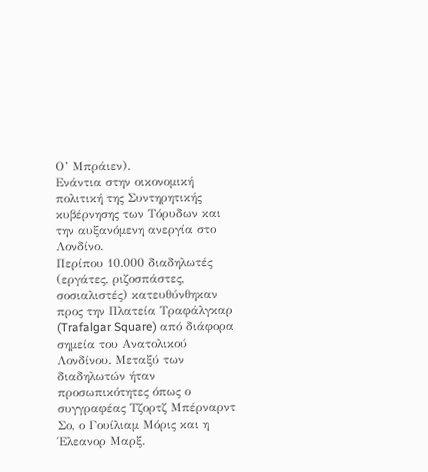Ο’ Μπράιεν).
Ενάντια στην οικονομική πολιτική της Συντηρητικής κυβέρνησης των Τόρυδων και την αυξανόμενη ανεργία στο Λονδίνο.
Περίπου 10.000 διαδηλωτές (εργάτες, ριζοσπάστες, σοσιαλιστές) κατευθύνθηκαν προς την Πλατεία Τραφάλγκαρ (Trafalgar Square) από διάφορα σημεία του Ανατολικού Λονδίνου. Μεταξύ των διαδηλωτών ήταν προσωπικότητες όπως ο συγγραφέας Τζορτζ Μπέρναρντ Σο, ο Γουίλιαμ Μόρις και η Έλεανορ Μαρξ.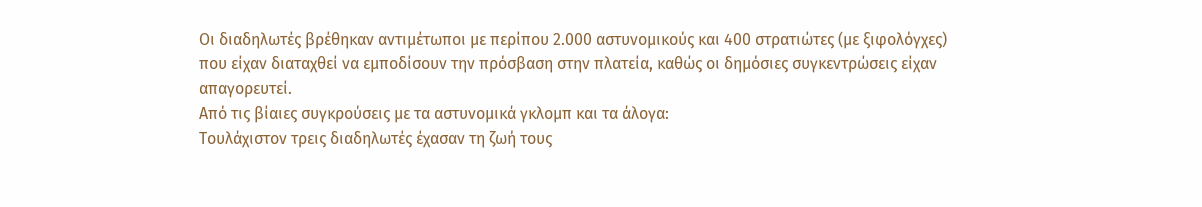Οι διαδηλωτές βρέθηκαν αντιμέτωποι με περίπου 2.000 αστυνομικούς και 400 στρατιώτες (με ξιφολόγχες) που είχαν διαταχθεί να εμποδίσουν την πρόσβαση στην πλατεία, καθώς οι δημόσιες συγκεντρώσεις είχαν απαγορευτεί.
Από τις βίαιες συγκρούσεις με τα αστυνομικά γκλομπ και τα άλογα:
Τουλάχιστον τρεις διαδηλωτές έχασαν τη ζωή τους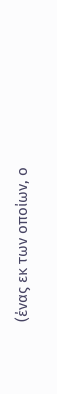(ένας εκ των οποίων, ο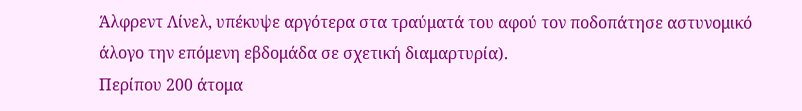Άλφρεντ Λίνελ, υπέκυψε αργότερα στα τραύματά του αφού τον ποδοπάτησε αστυνομικό άλογο την επόμενη εβδομάδα σε σχετική διαμαρτυρία).
Περίπου 200 άτομα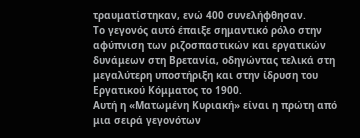τραυματίστηκαν, ενώ 400 συνελήφθησαν.
Το γεγονός αυτό έπαιξε σημαντικό ρόλο στην αφύπνιση των ριζοσπαστικών και εργατικών δυνάμεων στη Βρετανία, οδηγώντας τελικά στη μεγαλύτερη υποστήριξη και στην ίδρυση του Εργατικού Κόμματος το 1900.
Αυτή η «Ματωμένη Κυριακή» είναι η πρώτη από μια σειρά γεγονότων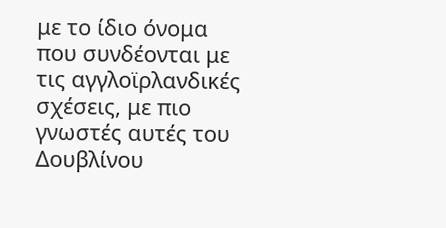με το ίδιο όνομα που συνδέονται με τις αγγλοϊρλανδικές σχέσεις, με πιο γνωστές αυτές του Δουβλίνου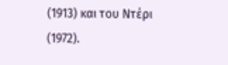(1913) και του Ντέρι (1972).